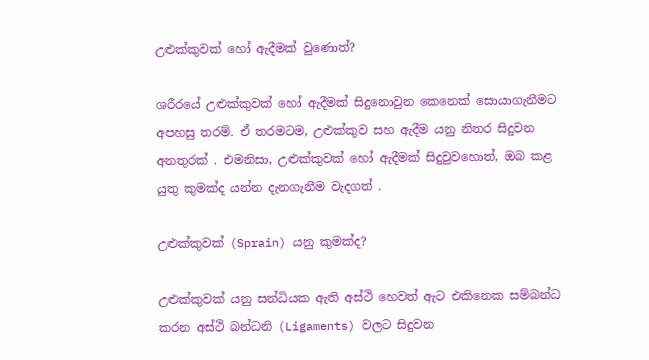උළුක්කුවක් හෝ ඇදීමක් වුණොත්?

ශරීරයේ උළුක්කුවක් හෝ ඇදීමක් සිදුනොවුන කෙනෙක් සොයාගැනීමට අපහසු තරම්. ඒ තරමටම, උළුක්කුව සහ ඇදීම යනු නිතර සිදුවන අනතුරක් . එමනිසා, උළුක්කුවක් හෝ ඇදීමක් සිදුවුවහොත්, ඔබ කළ යුතු කුමක්ද යන්න දැනගැනීම වැදගත් .

උළුක්කුවක් (Sprain) යනු කුමක්ද?

උළුක්කුවක් යනු සන්ධියක ඇති අස්ථි හෙවත් ඇට එකිනෙක සම්බන්ධ කරන අස්ථි බන්ධනි (Ligaments) වලට සිදුවන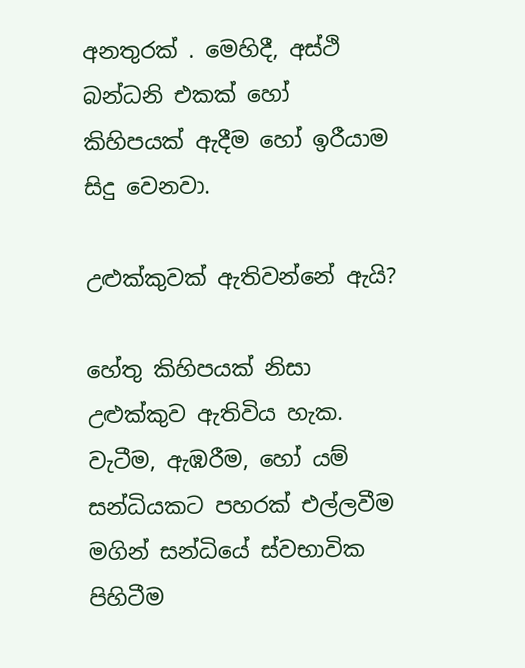අනතුරක් . මෙහිදී, අස්ථි බන්ධනි එකක් හෝ කිහිපයක් ඇදීම හෝ ඉරීයාම සිදු වෙනවා.

උළුක්කුවක් ඇතිවන්නේ ඇයි?

හේතු කිහිපයක් නිසා උළුක්කුව ඇතිවිය හැක. වැටීම, ඇඹරීම, හෝ යම් සන්ධියකට පහරක් එල්ලවීම මගින් සන්ධියේ ස්වභාවික පිහිටීම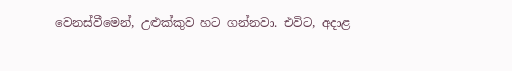වෙනස්වීමෙන්, උළුක්කුව හට ගන්නවා. එවිට, අදාළ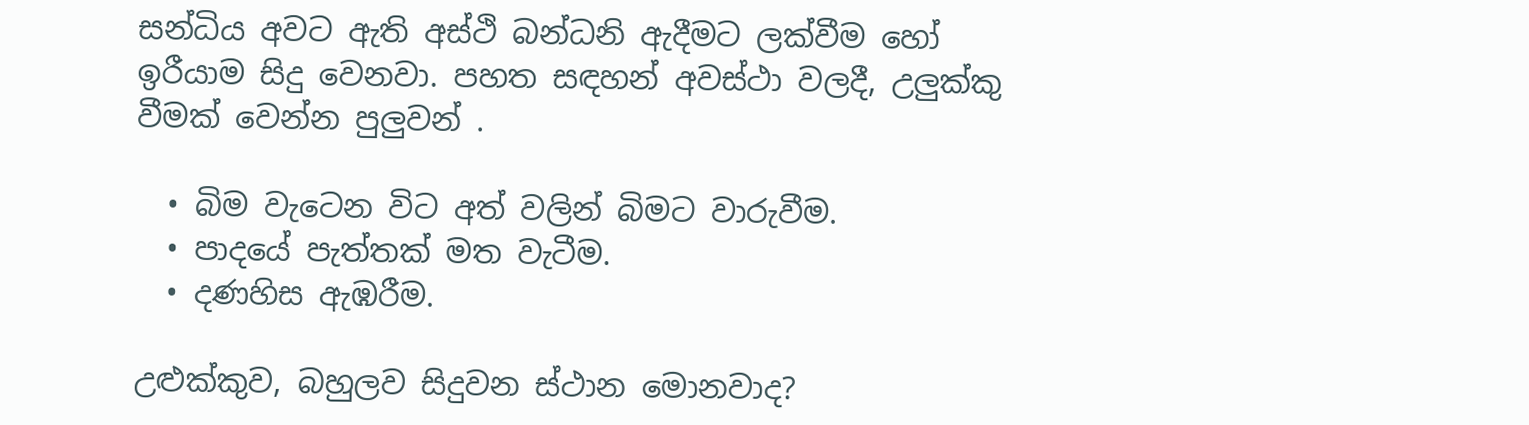සන්ධිය අවට ඇති අස්ථි බන්ධනි ඇදීමට ලක්වීම හෝ ඉරීයාම සිදු වෙනවා. පහත සඳහන් අවස්ථා වලදී, උලුක්කු වීමක් වෙන්න පුලුවන් .

  • බිම වැටෙන විට අත් වලින් බිමට වාරුවීම.
  • පාදයේ පැත්තක් මත වැටීම.
  • දණහිස ඇඹරීම.

උළුක්කුව, බහුලව සිදුවන ස්ථාන මොනවාද?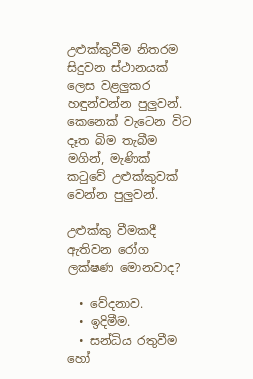උළුක්කුවීම නිතරම සිදුවන ස්ථානයක් ලෙස වළලුකර හඳුන්වන්න පුලුවන්. කෙනෙක් වැටෙන විට දෑත බිම තැබීම මගින්, මැණික් කටුවේ උළුක්කුවක්  වෙන්න පුලුවන්.

උළුක්කු වීමකදී ඇතිවන රෝග ලක්ෂණ මොනවාද?

  • වේදනාව.
  • ඉදිමීම.
  • සන්ධිය රතුවීම හෝ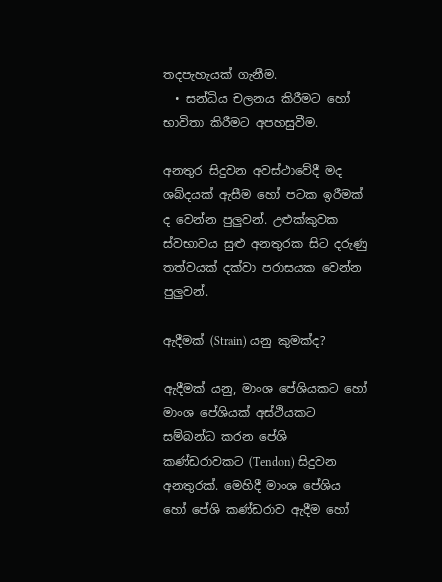තදපැහැයක් ගැනීම.
  • සන්ධිය චලනය කිරීමට හෝ භාවිතා කිරීමට අපහසුවීම.

අනතුර සිදුවන අවස්ථාවේදී මද ශබ්දයක් ඇසීම හෝ පටක ඉරීමක් ද වෙන්න පුලුවන්. උළුක්කුවක ස්වභාවය සුළු අනතුරක සිට දරුණු තත්වයක් දක්වා පරාසයක වෙන්න පුලුවන්.

ඇදීමක් (Strain) යනු කුමක්ද?

ඇදීමක් යනු, මාංශ පේශියකට හෝ මාංශ පේශියක් අස්ථියකට සම්බන්ධ කරන පේශි කණ්ඩරාවකට (Tendon) සිදුවන අනතුරක්. මෙහිදී මාංශ පේශිය හෝ පේශි කණ්ඩරාව ඇදීම හෝ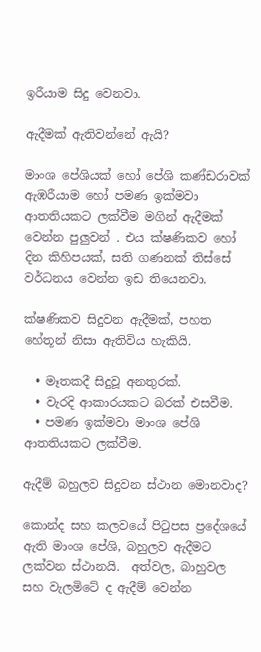ඉරීයාම සිදු වෙනවා.

ඇදීමක් ඇතිවන්නේ ඇයි?

මාංශ පේශියක් හෝ පේශි කණ්ඩරාවක් ඇඹරීයාම හෝ පමණ ඉක්මවා ආතතියකට ලක්වීම මගින් ඇදීමක් වෙන්න පුලුවන් . එය ක්ෂණිකව හෝ දින කිහිපයක්, සති ගණනක් තිස්සේ වර්ධනය වෙන්න ඉඩ තියෙනවා.

ක්ෂණිකව සිදුවන ඇදීමක්, පහත හේතූන් නිසා ඇතිවිය හැකියි.

  • මෑතකදී සිදුවූ අනතුරක්.
  • වැරදි ආකාරයකට බරක් එසවීම.
  • පමණ ඉක්මවා මාංශ පේශි ආතතියකට ලක්වීම.

ඇදීම් බහුලව සිදුවන ස්ථාන මොනවාද?

කොන්ද සහ කලවයේ පිටුපස ප්‍රදේශයේ ඇති මාංශ පේශි, බහුලව ඇදීමට ලක්වන ස්ථානයි.  අත්වල, බාහුවල සහ වැලමිටේ ද ඇදීම් වෙන්න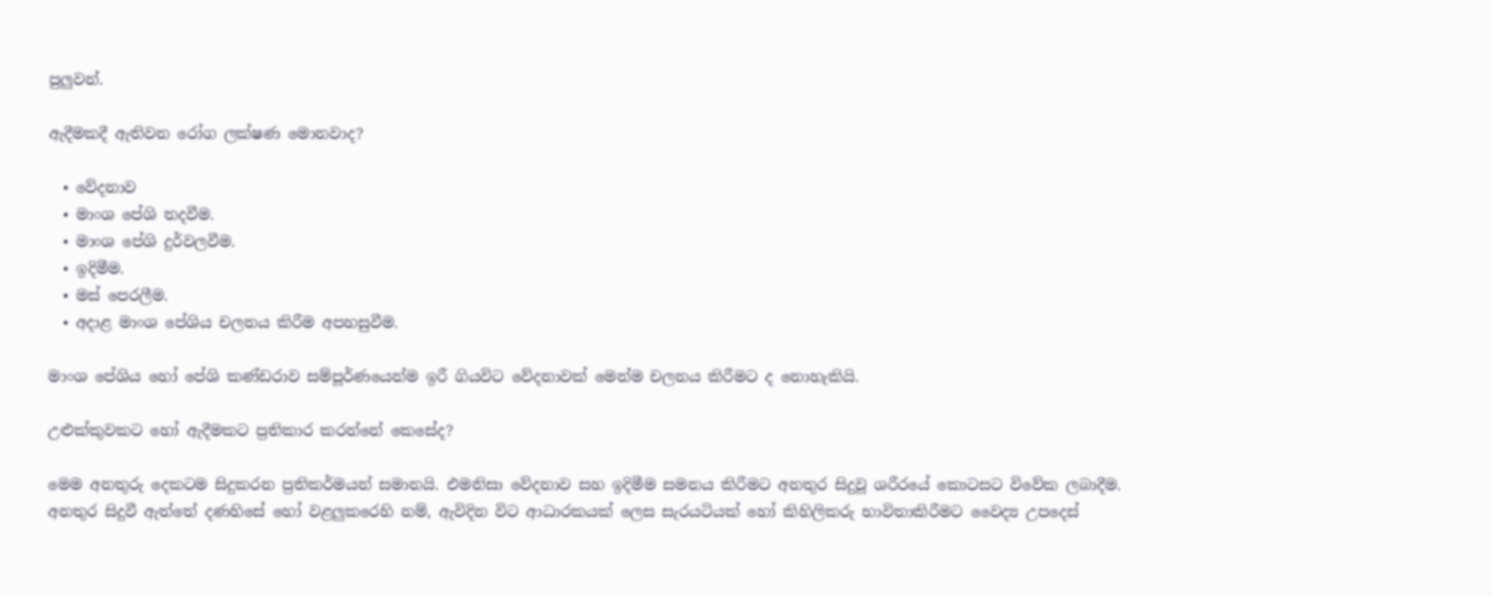පුලුවන්.

ඇදීමකදී ඇතිවන රෝග ලක්ෂණ මොනවාද?

  • වේදනාව
  • මාංශ පේශි තදවීම.
  • මාංශ පේශි දුර්වලවීම.
  • ඉදිමීම.
  • මස් පෙරලීම.
  • අදාළ මාංශ පේශිය චලනය කිරීම අපහසුවීම.

මාංශ පේශිය හෝ පේශි කණ්ඩරාව සම්පූර්ණයෙන්ම ඉරී ගියවිට වේදනාවක් මෙන්ම චලනය කිරීමට ද නොහැකියි.

උළුක්කුවකට හෝ ඇදීමකට ප්‍රතිකාර කරන්නේ කෙසේද?

මෙම අනතුරු දෙකටම සිදුකරන ප්‍රතිකර්මයන් සමානයි. එමනිසා වේදනාව සහ ඉදිමීම සමනය කිරීමට අනතුර සිදුවූ ශරීරයේ කොටසට විවේක ලබාදීම. අනතුර සිදුවී ඇත්තේ දණහිසේ හෝ වළලුකරෙහි නම්, ඇවිදින විට ආධාරකයක් ලෙස සැරයටියක් හෝ කිහිලිකරු භාවිතාකිරීමට වෛද්‍ය උපදෙස්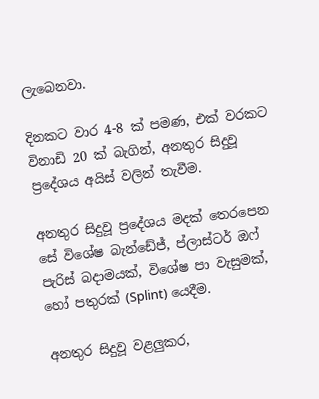ලැබෙනවා.

දිනකට වාර 4-8 ක් පමණ, එක් වරකට විනාඩි 20 ක් බැගින්, අනතුර සිදුවූ ප්‍රදේශය අයිස් වලින් තැවීම.

අනතුර සිදුවූ ප්‍රදේශය මදක් තෙරපෙන සේ විශේෂ බැන්ඩේජ්, ප්ලාස්ටර් ඔෆ් පැරිස් බදාමයක්, විශේෂ පා වැසුමක්, හෝ පතුරක් (Splint) යෙදීම.

අනතුර සිදුවූ වළලුකර,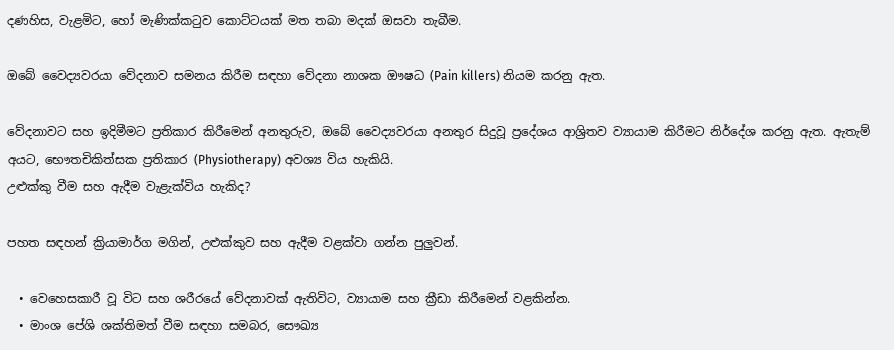දණහිස, වැළමිට, හෝ මැණික්කටුව කොට්ටයක් මත තබා මදක් ඔසවා තැබීම.

ඔබේ වෛද්‍යවරයා වේදනාව සමනය කිරීම සඳහා වේදනා නාශක ඖෂධ (Pain killers) නියම කරනු ඇත.

වේදනාවට සහ ඉදිමීමට ප්‍රතිකාර කිරීමෙන් අනතුරුව, ඔබේ වෛද්‍යවරයා අනතුර සිදුවූ ප්‍රදේශය ආශ්‍රිතව ව්‍යායාම කිරීමට නිර්දේශ කරනු ඇත. ඇතැම් අයට, භෞතචිකිත්සක ප්‍රතිකාර (Physiotherapy) අවශ්‍ය විය හැකියි.
උළුක්කු වීම සහ ඇදීම වැළැක්විය හැකිද?

පහත සඳහන් ක්‍රියාමාර්ග මගින්, උළුක්කුව සහ ඇදීම වළක්වා ගන්න පුලුවන්.

  • වෙහෙසකාරී වූ විට සහ ශරීරයේ වේදනාවක් ඇතිවිට, ව්‍යායාම සහ ක්‍රීඩා කිරීමෙන් වළකින්න.
  • මාංශ පේශි ශක්තිමත් වීම සඳහා සමබර, සෞඛ්‍ය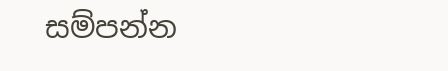සම්පන්න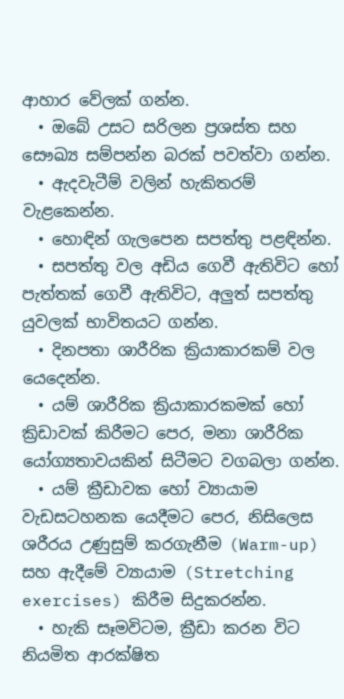ආහාර වේලක් ගන්න.
  • ඔබේ උසට සරිලන ප්‍රශස්ත සහ සෞඛ්‍ය සම්පන්න බරක් පවත්වා ගන්න.
  • ඇදවැටීම් වලින් හැකිතරම් වැළකෙන්න.
  • හොඳින් ගැලපෙන සපත්තු පළඳින්න.
  • සපත්තු වල අඩිය ගෙවී ඇතිවිට හෝ පැත්තක් ගෙවී ඇතිවිට, අලුත් සපත්තු යුවලක් භාවිතයට ගන්න.
  • දිනපතා ශාරීරික ක්‍රියාකාරකම් වල යෙදෙන්න.
  • යම් ශාරීරික ක්‍රියාකාරකමක් හෝ ක්‍රිඩාවක් කිරීමට පෙර, මනා ශාරීරික යෝග්‍යතාවයකින් සිටීමට වගබලා ගන්න.
  • යම් ක්‍රීඩාවක හෝ ව්‍යායාම වැඩසටහනක යෙදීමට පෙර, නිසිලෙස ශරීරය උණුසුම් කරගැනීම (Warm-up) සහ ඇදීමේ ව්‍යායාම (Stretching exercises) කිරීම සිදුකරන්න.
  • හැකි සෑමවිටම, ක්‍රීඩා කරන විට නියමිත ආරක්ෂිත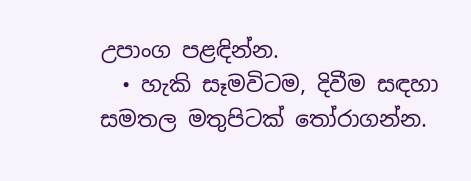උපාංග පළඳින්න.
  • හැකි සෑමවිටම, දිවීම සඳහා සමතල මතුපිටක් තෝරාගන්න.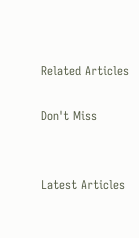Related Articles

Don't Miss


Latest Articles